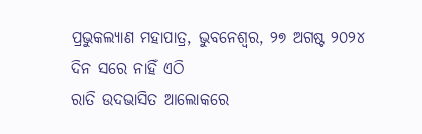ପ୍ରଭୁକଲ୍ୟାଣ ମହାପାତ୍ର, ଭୁବନେଶ୍ୱର, ୨୭ ଅଗଷ୍ଟ ୨୦୨୪
ଦିନ ସରେ ନାହିଁ ଏଠି
ରାତି ଉଦଭାସିତ ଆଲୋକରେ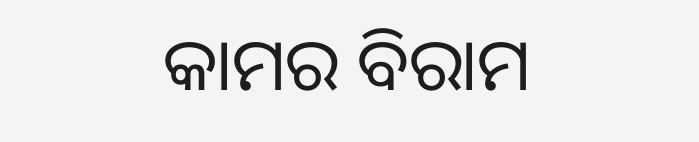କାମର ବିରାମ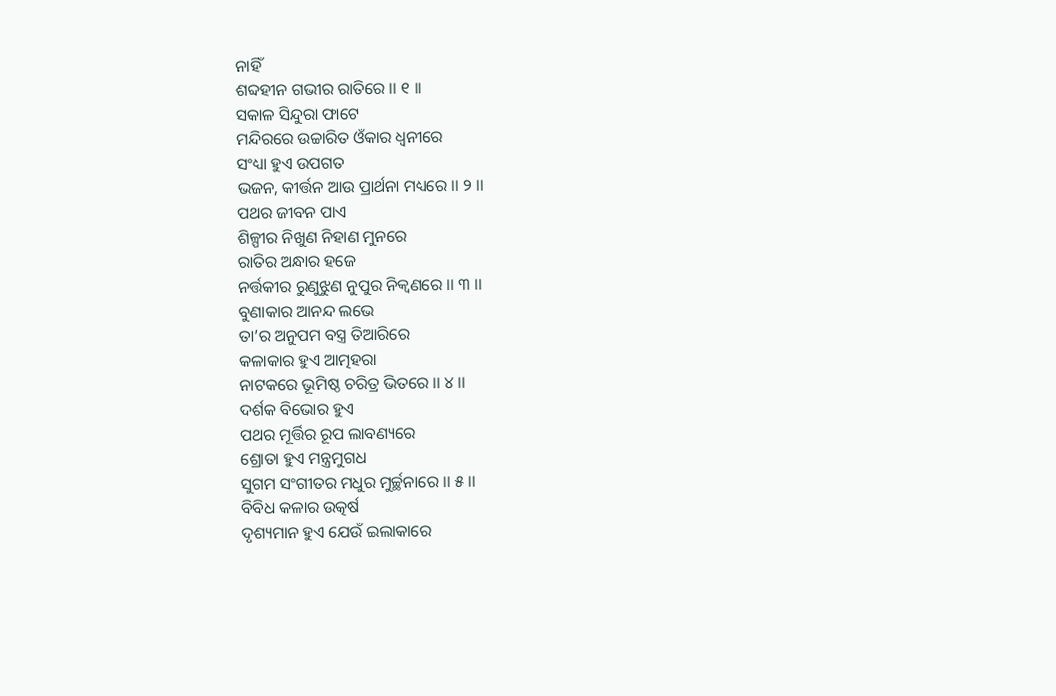ନାହିଁ
ଶବ୍ଦହୀନ ଗଭୀର ରାତିରେ ।। ୧ ।।
ସକାଳ ସିନ୍ଦୁରା ଫାଟେ
ମନ୍ଦିରରେ ଉଚ୍ଚାରିତ ଓଁକାର ଧ୍ୱନୀରେ
ସଂଧ୍ୟା ହୁଏ ଉପଗତ
ଭଜନ, କୀର୍ତ୍ତନ ଆଉ ପ୍ରାର୍ଥନା ମଧ୍ୟରେ ।। ୨ ।।
ପଥର ଜୀବନ ପାଏ
ଶିଳ୍ପୀର ନିଖୁଣ ନିହାଣ ମୁନରେ
ରାତିର ଅନ୍ଧାର ହଜେ
ନର୍ତ୍ତକୀର ରୁଣୁଝୁଣ ନୁପୁର ନିକ୍ଵଣରେ ।। ୩ ।।
ବୁଣାକାର ଆନନ୍ଦ ଲଭେ
ତା’ର ଅନୁପମ ବସ୍ତ୍ର ତିଆରିରେ
କଳାକାର ହୁଏ ଆତ୍ମହରା
ନାଟକରେ ଭୂମିଷ୍ଠ ଚରିତ୍ର ଭିତରେ ।। ୪ ।।
ଦର୍ଶକ ବିଭୋର ହୁଏ
ପଥର ମୂର୍ତ୍ତିର ରୂପ ଲାବଣ୍ୟରେ
ଶ୍ରୋତା ହୁଏ ମନ୍ତ୍ରମୁଗଧ
ସୁଗମ ସଂଗୀତର ମଧୁର ମୁର୍ଚ୍ଛନାରେ ।। ୫ ।।
ବିବିଧ କଳାର ଉତ୍କର୍ଷ
ଦୃଶ୍ୟମାନ ହୁଏ ଯେଉଁ ଇଲାକାରେ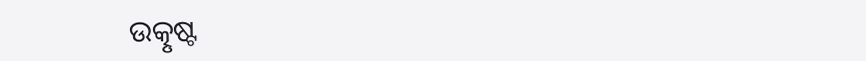ଉତ୍କୃଷ୍ଟ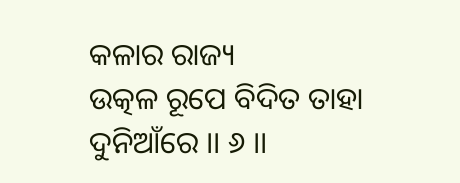କଳାର ରାଜ୍ୟ
ଉତ୍କଳ ରୂପେ ବିଦିତ ତାହା ଦୁନିଆଁରେ ।। ୬ ।।